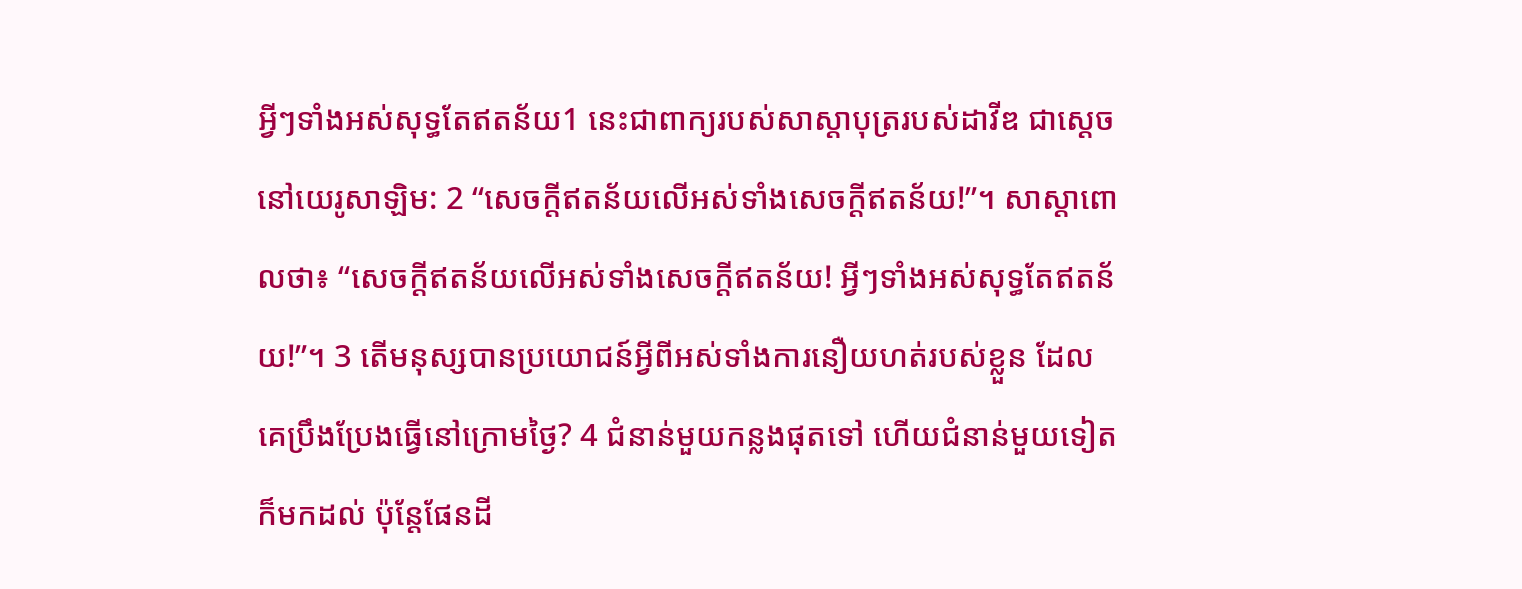អ្វីៗទាំងអស់សុទ្ធតែឥតន័យ1 នេះជាពាក្យរបស់សាស្ដាបុត្ររបស់ដាវីឌ ជាស្ដេចនៅយេរូសាឡិម: 2 “សេចក្ដីឥតន័យលើអស់ទាំងសេចក្ដីឥតន័យ!”។ សាស្ដាពោលថា៖ “សេចក្ដីឥតន័យលើអស់ទាំងសេចក្ដីឥតន័យ! អ្វីៗទាំងអស់សុទ្ធតែឥតន័យ!”។ 3 តើមនុស្សបានប្រយោជន៍អ្វីពីអស់ទាំងការនឿយហត់របស់ខ្លួន ដែលគេប្រឹងប្រែងធ្វើនៅក្រោមថ្ងៃ? 4 ជំនាន់មួយកន្លងផុតទៅ ហើយជំនាន់មួយទៀតក៏មកដល់ ប៉ុន្តែផែនដី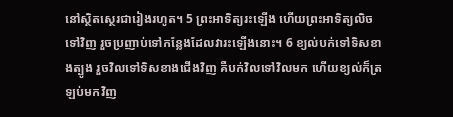នៅស្ថិតស្ថេរជារៀងរហូត។ 5 ព្រះអាទិត្យរះឡើង ហើយព្រះអាទិត្យលិចទៅវិញ រួចប្រញាប់ទៅកន្លែងដែលវារះឡើងនោះ។ 6 ខ្យល់បក់ទៅទិសខាងត្បូង រួចវិលទៅទិសខាងជើងវិញ គឺបក់វិលទៅវិលមក ហើយខ្យល់ក៏ត្រឡប់មកវិញ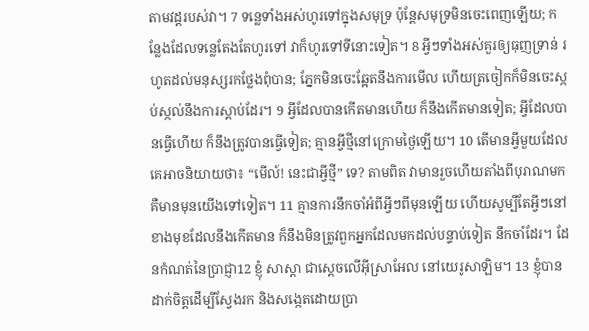តាមវដ្ដរបស់វា។ 7 ទន្លេទាំងអស់ហូរទៅក្នុងសមុទ្រ ប៉ុន្តែសមុទ្រមិនចេះពេញឡើយ; កន្លែងដែលទន្លេតែងតែហូរទៅ វាក៏ហូរទៅទីនោះទៀត។ 8 អ្វីៗទាំងអស់គួរឲ្យធុញទ្រាន់ រហូតដល់មនុស្សរកថ្លែងពុំបាន; ភ្នែកមិនចេះឆ្អែតនឹងការមើល ហើយត្រចៀកក៏មិនចេះស្កប់ស្កល់នឹងការស្ដាប់ដែរ។ 9 អ្វីដែលបានកើតមានហើយ ក៏នឹងកើតមានទៀត; អ្វីដែលបានធ្វើហើយ ក៏នឹងត្រូវបានធ្វើទៀត; គ្មានអ្វីថ្មីនៅក្រោមថ្ងៃឡើយ។ 10 តើមានអ្វីមួយដែលគេអាចនិយាយថា៖ “មើល៍! នេះជាអ្វីថ្មី” ទេ? តាមពិត វាមានរួចហើយតាំងពីបុរាណមក គឺមានមុនយើងទៅទៀត។ 11 គ្មានការនឹកចាំអំពីអ្វីៗពីមុនឡើយ ហើយសូម្បីតែអ្វីៗនៅខាងមុខដែលនឹងកើតមាន ក៏នឹងមិនត្រូវពួកអ្នកដែលមកដល់បន្ទាប់ទៀត នឹកចាំដែរ។ ដែនកំណត់នៃប្រាជ្ញា12 ខ្ញុំ សាស្ដា ជាស្ដេចលើអ៊ីស្រាអែល នៅយេរូសាឡិម។ 13 ខ្ញុំបានដាក់ចិត្តដើម្បីស្វែងរក និងសង្កេតដោយប្រា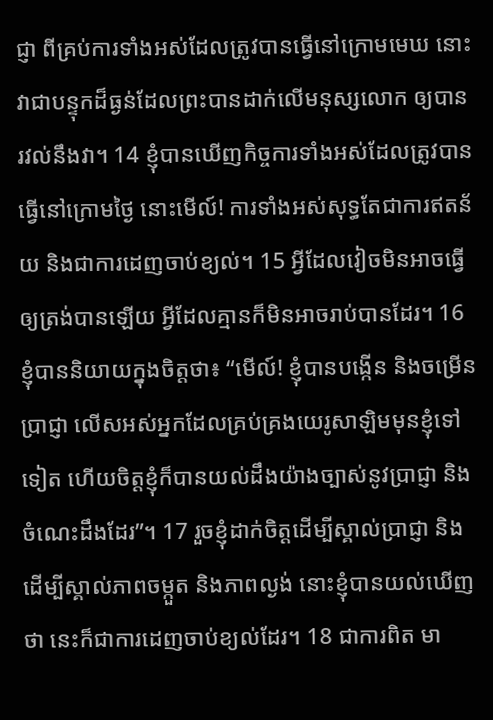ជ្ញា ពីគ្រប់ការទាំងអស់ដែលត្រូវបានធ្វើនៅក្រោមមេឃ នោះវាជាបន្ទុកដ៏ធ្ងន់ដែលព្រះបានដាក់លើមនុស្សលោក ឲ្យបានរវល់នឹងវា។ 14 ខ្ញុំបានឃើញកិច្ចការទាំងអស់ដែលត្រូវបានធ្វើនៅក្រោមថ្ងៃ នោះមើល៍! ការទាំងអស់សុទ្ធតែជាការឥតន័យ និងជាការដេញចាប់ខ្យល់។ 15 អ្វីដែលវៀចមិនអាចធ្វើឲ្យត្រង់បានឡើយ អ្វីដែលគ្មានក៏មិនអាចរាប់បានដែរ។ 16 ខ្ញុំបាននិយាយក្នុងចិត្តថា៖ “មើល៍! ខ្ញុំបានបង្កើន និងចម្រើនប្រាជ្ញា លើសអស់អ្នកដែលគ្រប់គ្រងយេរូសាឡិមមុនខ្ញុំទៅទៀត ហើយចិត្តខ្ញុំក៏បានយល់ដឹងយ៉ាងច្បាស់នូវប្រាជ្ញា និងចំណេះដឹងដែរ”។ 17 រួចខ្ញុំដាក់ចិត្តដើម្បីស្គាល់ប្រាជ្ញា និងដើម្បីស្គាល់ភាពចម្កួត និងភាពល្ងង់ នោះខ្ញុំបានយល់ឃើញថា នេះក៏ជាការដេញចាប់ខ្យល់ដែរ។ 18 ជាការពិត មា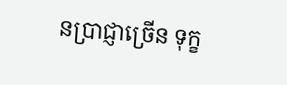នប្រាជ្ញាច្រើន ទុក្ខ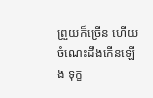ព្រួយក៏ច្រើន ហើយចំណេះដឹងកើនឡើង ទុក្ខ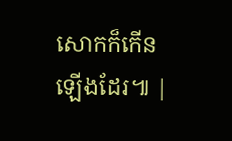សោកក៏កើនឡើងដែរ៕ |